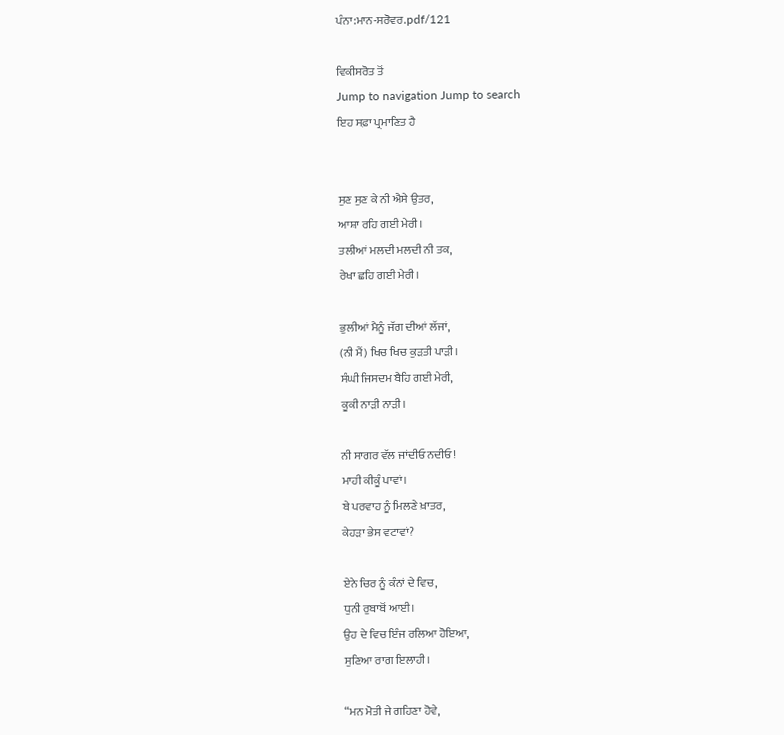ਪੰਨਾ:ਮਾਨ-ਸਰੋਵਰ.pdf/121

ਵਿਕੀਸਰੋਤ ਤੋਂ
Jump to navigation Jump to search
ਇਹ ਸਫ਼ਾ ਪ੍ਰਮਾਣਿਤ ਹੈ


ਸੁਣ ਸੁਣ ਕੇ ਨੀ ਐਸੇ ਉਤਰ,
ਆਸ਼ਾ ਰਹਿ ਗਈ ਮੇਰੀ।
ਤਲੀਆਂ ਮਲਦੀ ਮਲਦੀ ਨੀ ਤਕ,
ਰੇਖਾ ਛਹਿ ਗਈ ਮੇਰੀ।

ਭੁਲੀਆਂ ਮੈਨੂੰ ਜੱਗ ਦੀਆਂ ਲੱਜਾਂ,
(ਨੀ ਮੈਂ) ਖਿਚ ਖਿਚ ਕੁੜਤੀ ਪਾੜੀ।
ਸੰਘੀ ਜਿਸਦਮ ਬੈਹਿ ਗਈ ਮੇਰੀ,
ਕੂਕੀ ਨਾੜੀ ਨਾੜੀ।

ਨੀ ਸਾਗਰ ਵੱਲ ਜਾਂਦੀਓ ਨਦੀਓ!
ਮਾਹੀ ਕੀਕੂੰ ਪਾਵਾਂ।
ਬੇ ਪਰਵਾਹ ਨੂੰ ਮਿਲਣੇ ਖ਼ਾਤਰ,
ਕੇਹੜਾ ਭੇਸ ਵਟਾਵਾਂ?

ਏਨੇ ਚਿਰ ਨੂੰ ਕੰਨਾਂ ਦੇ ਵਿਚ,
ਧੁਨੀ ਰੁਬਾਬੋਂ ਆਈ।
ਉਹ ਦੇ ਵਿਚ ਇੰਜ ਰਲਿਆ ਹੋਇਆ,
ਸੁਣਿਆ ਰਾਗ ਇਲਾਹੀ।

“ਮਨ ਮੋਤੀ ਜੇ ਗਹਿਣਾ ਹੋਵੇ,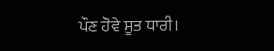ਪੌਣ ਹੋਵੇ ਸੂਤ ਧਾਰੀ।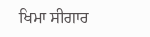ਖਿਮਾ ਸੀਗਾਰ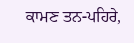ਕਾਮਣ ਤਨ-ਪਹਿਰੇ,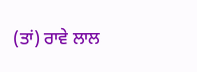(ਤਾਂ) ਰਾਵੇ ਲਾਲ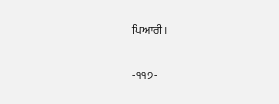ਪਿਆਰੀ।

-੧੧੭-